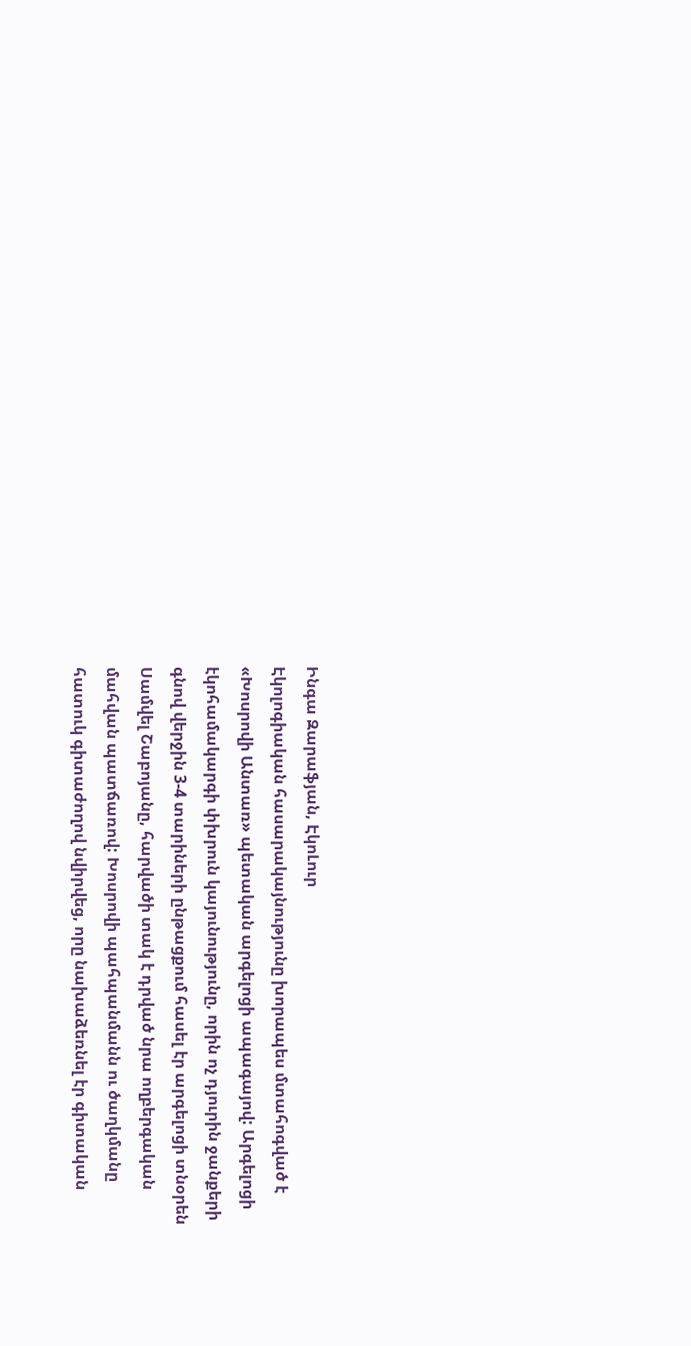Ինգա Զարաֆյան, ԷկոԼուր
Էկոլոգիական հասարակայնությունը խորապես մտահոգված է «Խոսրովի Անտառ» պետական արգելոցի ապագայով: Արգելոցի էկոհամակարգի փխրուն կայունությունը, որին ոչ դյուրին ջանքերի գնով վերջին 3-4 տարիների ընթացքում հասել էր արգելոցի տնօրեն Սամվել Շաբոյանը, հարվածի տակ է դրված նրա ողբերգական մահվան պատճառով: Խոսրովի պահպանմանն ու ծաղկմանը հատուկ գիտաժողով նվիրվեց, որը նախաձեռնել էր գիտական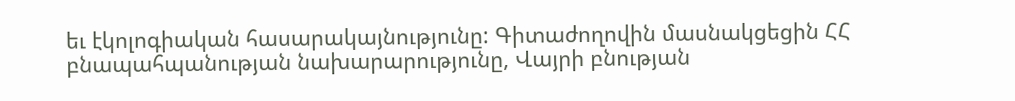եւ էկոլոգիական հասարակայնությունը: Գիտաժողովին մասնակցեցին ՀՀ բնապահպանության նախարարությունը, Վայրի բնության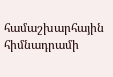համաշխարհային հիմնադրամի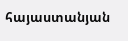հայաստանյան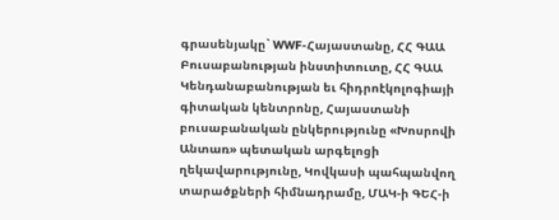գրասենյակը` WWF-Հայաստանը, ՀՀ ԳԱԱ Բուսաբանության ինստիտուտը, ՀՀ ԳԱԱ Կենդանաբանության եւ հիդրոէկոլոգիայի գիտական կենտրոնը, Հայաստանի բուսաբանական ընկերությունը «Խոսրովի Անտառ» պետական արգելոցի ղեկավարությունը, Կովկասի պահպանվող տարածքների հիմնադրամը, ՄԱԿ-ի ԳԵՀ-ի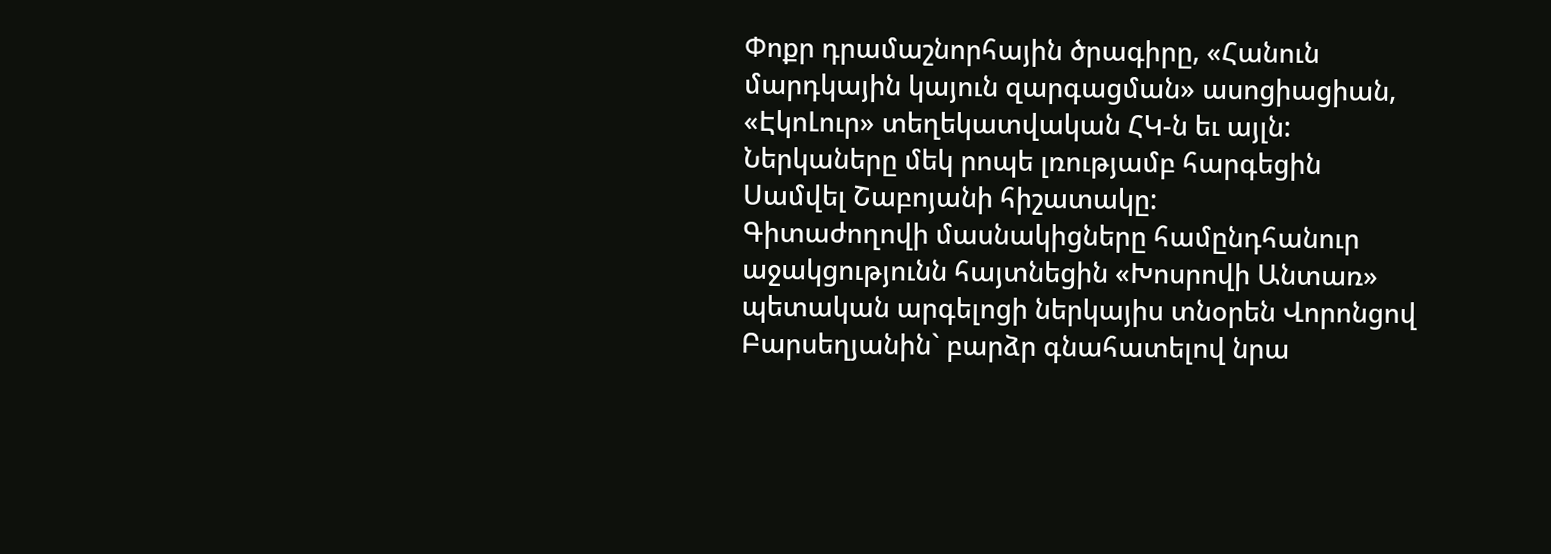Փոքր դրամաշնորհային ծրագիրը, «Հանուն մարդկային կայուն զարգացման» ասոցիացիան, «ԷկոԼուր» տեղեկատվական ՀԿ-ն եւ այլն:
Ներկաները մեկ րոպե լռությամբ հարգեցին Սամվել Շաբոյանի հիշատակը:
Գիտաժողովի մասնակիցները համընդհանուր աջակցությունն հայտնեցին «Խոսրովի Անտառ» պետական արգելոցի ներկայիս տնօրեն Վորոնցով Բարսեղյանին` բարձր գնահատելով նրա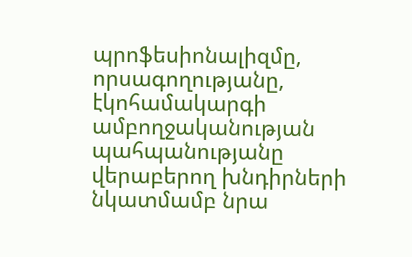պրոֆեսիոնալիզմը, որսագողությանը, էկոհամակարգի ամբողջականության պահպանությանը վերաբերող խնդիրների նկատմամբ նրա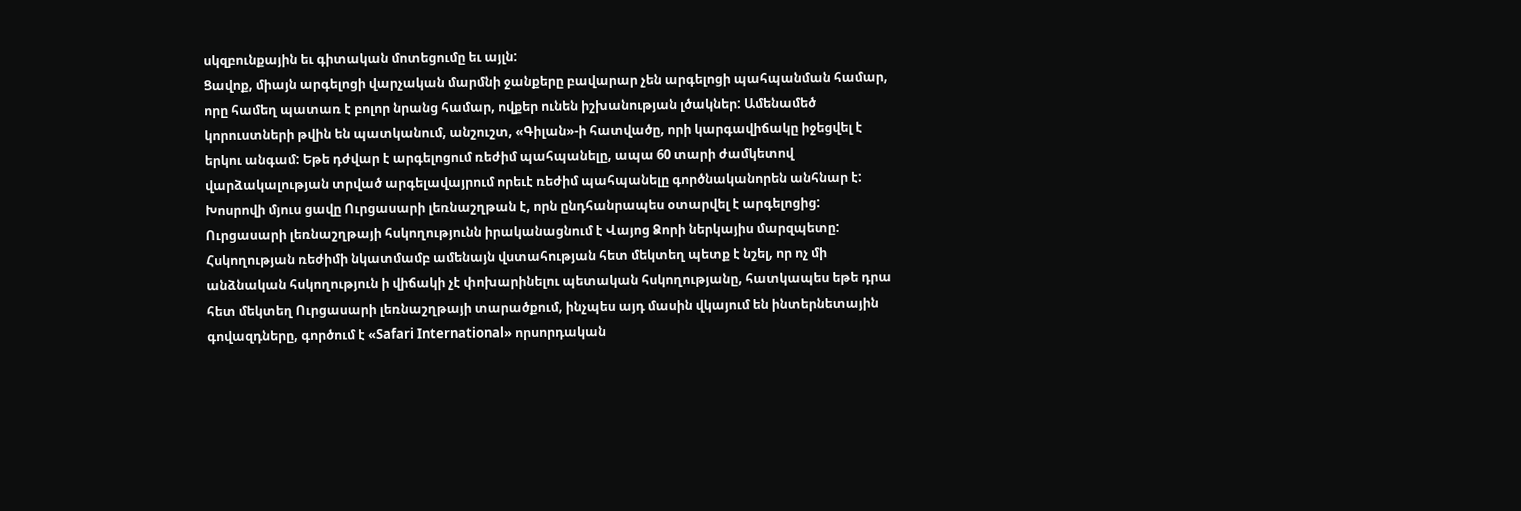սկզբունքային եւ գիտական մոտեցումը եւ այլն:
Ցավոք, միայն արգելոցի վարչական մարմնի ջանքերը բավարար չեն արգելոցի պահպանման համար, որը համեղ պատառ է բոլոր նրանց համար, ովքեր ունեն իշխանության լծակներ: Ամենամեծ կորուստների թվին են պատկանում, անշուշտ, «Գիլան»-ի հատվածը, որի կարգավիճակը իջեցվել է երկու անգամ: Եթե դժվար է արգելոցում ռեժիմ պահպանելը, ապա 60 տարի ժամկետով վարձակալության տրված արգելավայրում որեւէ ռեժիմ պահպանելը գործնականորեն անհնար է:
Խոսրովի մյուս ցավը Ուրցասարի լեռնաշղթան է, որն ընդհանրապես օտարվել է արգելոցից: Ուրցասարի լեռնաշղթայի հսկողությունն իրականացնում է Վայոց Ձորի ներկայիս մարզպետը: Հսկողության ռեժիմի նկատմամբ ամենայն վստահության հետ մեկտեղ պետք է նշել, որ ոչ մի անձնական հսկողություն ի վիճակի չէ փոխարինելու պետական հսկողությանը, հատկապես եթե դրա հետ մեկտեղ Ուրցասարի լեռնաշղթայի տարածքում, ինչպես այդ մասին վկայում են ինտերնետային գովազդները, գործում է «Safari International» որսորդական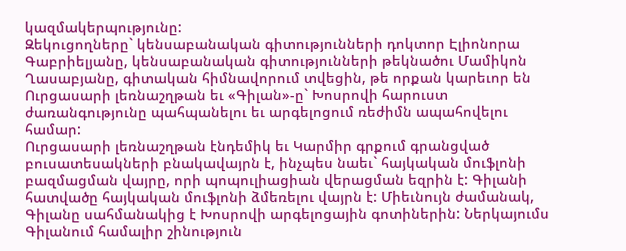կազմակերպությունը:
Զեկուցողները` կենսաբանական գիտությունների դոկտոր Էլիոնորա Գաբրիելյանը, կենսաբանական գիտությունների թեկնածու Մամիկոն Ղասաբյանը, գիտական հիմնավորում տվեցին, թե որքան կարեւոր են Ուրցասարի լեռնաշղթան եւ «Գիլան»-ը` Խոսրովի հարուստ ժառանգությունը պահպանելու եւ արգելոցում ռեժիմն ապահովելու համար:
Ուրցասարի լեռնաշղթան էնդեմիկ եւ Կարմիր գրքում գրանցված բուսատեսակների բնակավայրն է, ինչպես նաեւ` հայկական մուֆլոնի բազմացման վայրը, որի պոպուլիացիան վերացման եզրին է: Գիլանի հատվածը հայկական մուֆլոնի ձմեռելու վայրն է: Միեւնույն ժամանակ, Գիլանը սահմանակից է Խոսրովի արգելոցային գոտիներին: Ներկայումս Գիլանում համալիր շինություն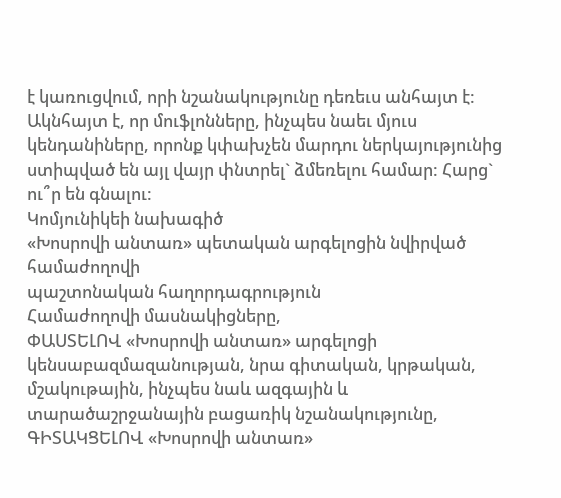է կառուցվում, որի նշանակությունը դեռեւս անհայտ է: Ակնհայտ է, որ մուֆլոնները, ինչպես նաեւ մյուս կենդանիները, որոնք կփախչեն մարդու ներկայությունից ստիպված են այլ վայր փնտրել` ձմեռելու համար: Հարց` ու՞ր են գնալու:
Կոմյունիկեի նախագիծ
«Խոսրովի անտառ» պետական արգելոցին նվիրված համաժողովի
պաշտոնական հաղորդագրություն
Համաժողովի մասնակիցները,
ՓԱՍՏԵԼՈՎ «Խոսրովի անտառ» արգելոցի կենսաբազմազանության, նրա գիտական, կրթական, մշակութային, ինչպես նաև ազգային և տարածաշրջանային բացառիկ նշանակությունը,
ԳԻՏԱԿՑԵԼՈՎ «Խոսրովի անտառ»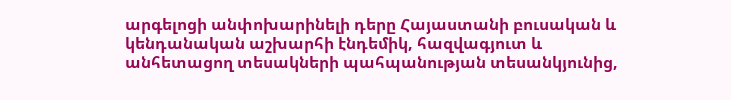արգելոցի անփոխարինելի դերը Հայաստանի բուսական և կենդանական աշխարհի էնդեմիկ, հազվագյուտ և անհետացող տեսակների պահպանության տեսանկյունից,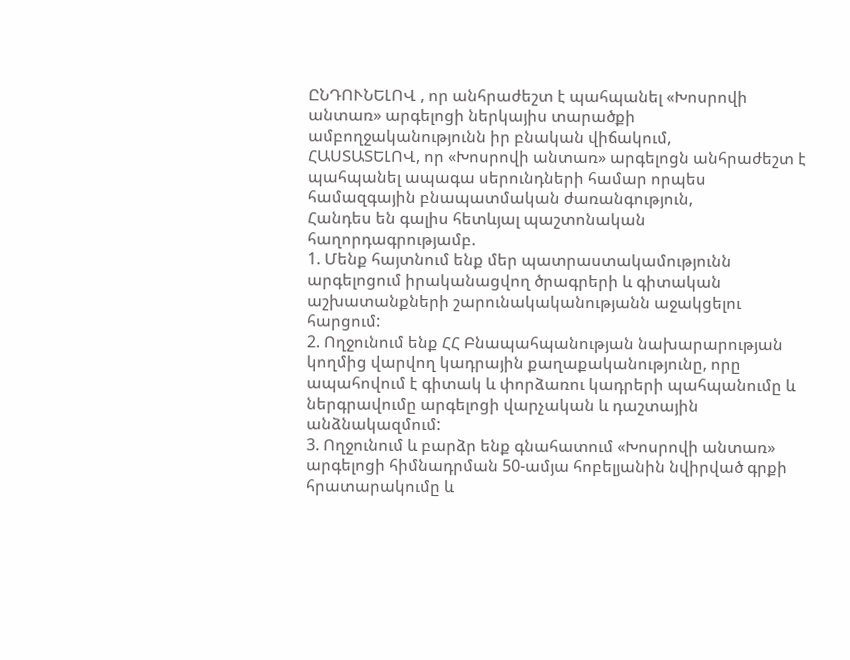ԸՆԴՈՒՆԵԼՈՎ , որ անհրաժեշտ է պահպանել «Խոսրովի անտառ» արգելոցի ներկայիս տարածքի ամբողջականությունն իր բնական վիճակում,
ՀԱՍՏԱՏԵԼՈՎ, որ «Խոսրովի անտառ» արգելոցն անհրաժեշտ է պահպանել ապագա սերունդների համար որպես համազգային բնապատմական ժառանգություն,
Հանդես են գալիս հետևյալ պաշտոնական հաղորդագրությամբ.
1. Մենք հայտնում ենք մեր պատրաստակամությունն արգելոցում իրականացվող ծրագրերի և գիտական աշխատանքների շարունակականությանն աջակցելու հարցում:
2. Ողջունում ենք ՀՀ Բնապահպանության նախարարության կողմից վարվող կադրային քաղաքականությունը, որը ապահովում է գիտակ և փորձառու կադրերի պահպանումը և ներգրավումը արգելոցի վարչական և դաշտային անձնակազմում:
3. Ողջունում և բարձր ենք գնահատում «Խոսրովի անտառ» արգելոցի հիմնադրման 50-ամյա հոբելյանին նվիրված գրքի հրատարակումը և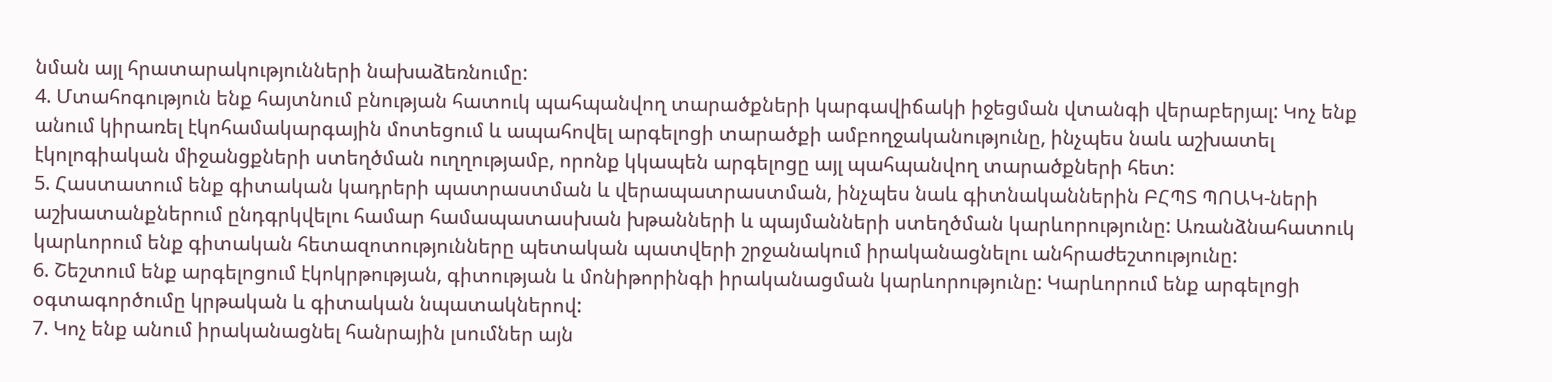նման այլ հրատարակությունների նախաձեռնումը:
4. Մտահոգություն ենք հայտնում բնության հատուկ պահպանվող տարածքների կարգավիճակի իջեցման վտանգի վերաբերյալ: Կոչ ենք անում կիրառել էկոհամակարգային մոտեցում և ապահովել արգելոցի տարածքի ամբողջականությունը, ինչպես նաև աշխատել էկոլոգիական միջանցքների ստեղծման ուղղությամբ, որոնք կկապեն արգելոցը այլ պահպանվող տարածքների հետ:
5. Հաստատում ենք գիտական կադրերի պատրաստման և վերապատրաստման, ինչպես նաև գիտնականներին ԲՀՊՏ ՊՈԱԿ-ների աշխատանքներում ընդգրկվելու համար համապատասխան խթանների և պայմանների ստեղծման կարևորությունը: Առանձնահատուկ կարևորում ենք գիտական հետազոտությունները պետական պատվերի շրջանակում իրականացնելու անհրաժեշտությունը:
6. Շեշտում ենք արգելոցում էկոկրթության, գիտության և մոնիթորինգի իրականացման կարևորությունը: Կարևորում ենք արգելոցի օգտագործումը կրթական և գիտական նպատակներով:
7. Կոչ ենք անում իրականացնել հանրային լսումներ այն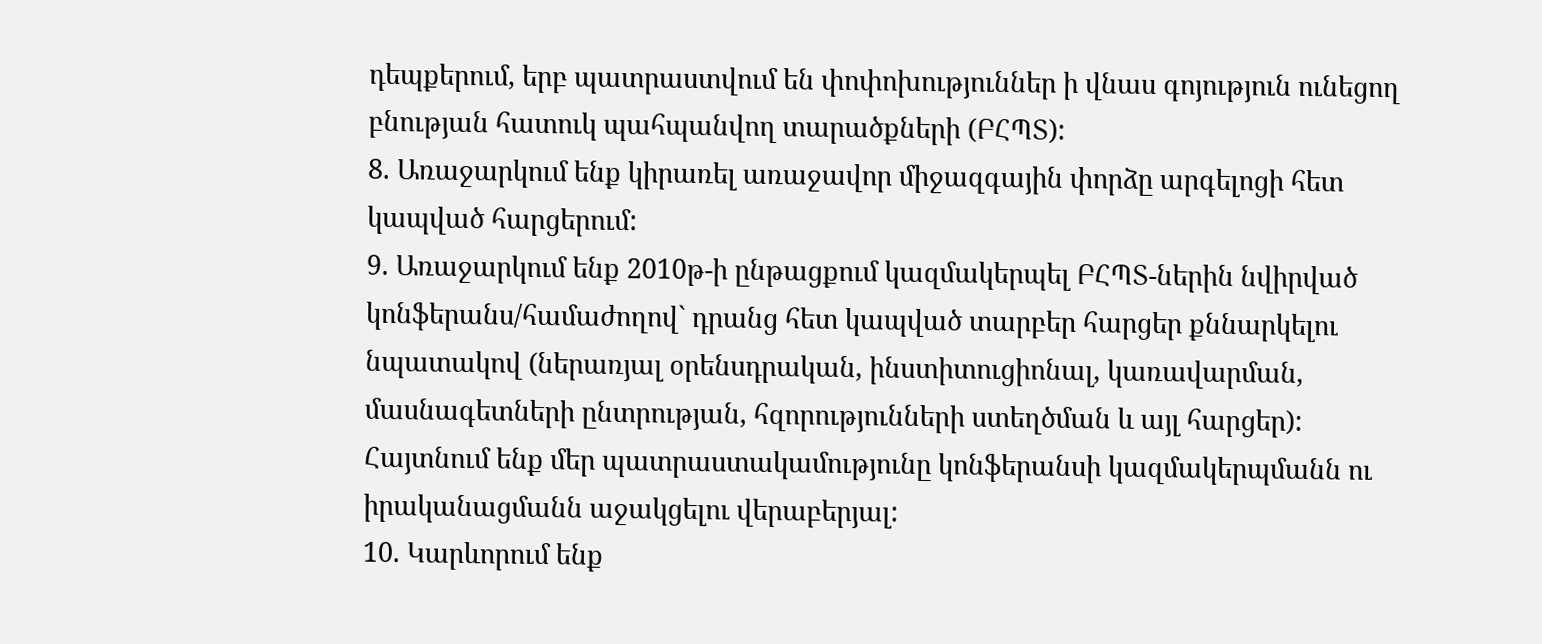դեպքերում, երբ պատրաստվում են փոփոխություններ ի վնաս գոյություն ունեցող բնության հատուկ պահպանվող տարածքների (ԲՀՊՏ):
8. Առաջարկում ենք կիրառել առաջավոր միջազգային փորձը արգելոցի հետ կապված հարցերում:
9. Առաջարկում ենք 2010թ-ի ընթացքում կազմակերպել ԲՀՊՏ-ներին նվիրված կոնֆերանս/համաժողով` դրանց հետ կապված տարբեր հարցեր քննարկելու նպատակով (ներառյալ օրենսդրական, ինստիտուցիոնալ, կառավարման, մասնագետների ընտրության, հզորությունների ստեղծման և այլ հարցեր): Հայտնում ենք մեր պատրաստակամությունը կոնֆերանսի կազմակերպմանն ու իրականացմանն աջակցելու վերաբերյալ:
10. Կարևորում ենք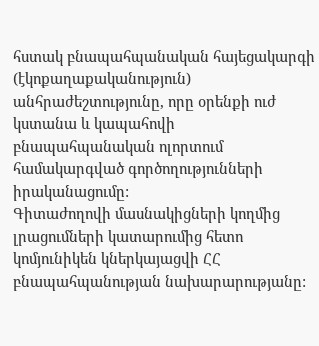հստակ բնապահպանական հայեցակարգի (էկոքաղաքականություն) անհրաժեշտությունը, որը օրենքի ուժ կստանա և կապահովի բնապահպանական ոլորտում համակարգված գործողությունների իրականացումը:
Գիտաժողովի մասնակիցների կողմից լրացումների կատարումից հետո կոմյունիկեն կներկայացվի ՀՀ բնապահպանության նախարարությանը: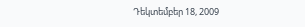Դեկտեմբեր 18, 2009